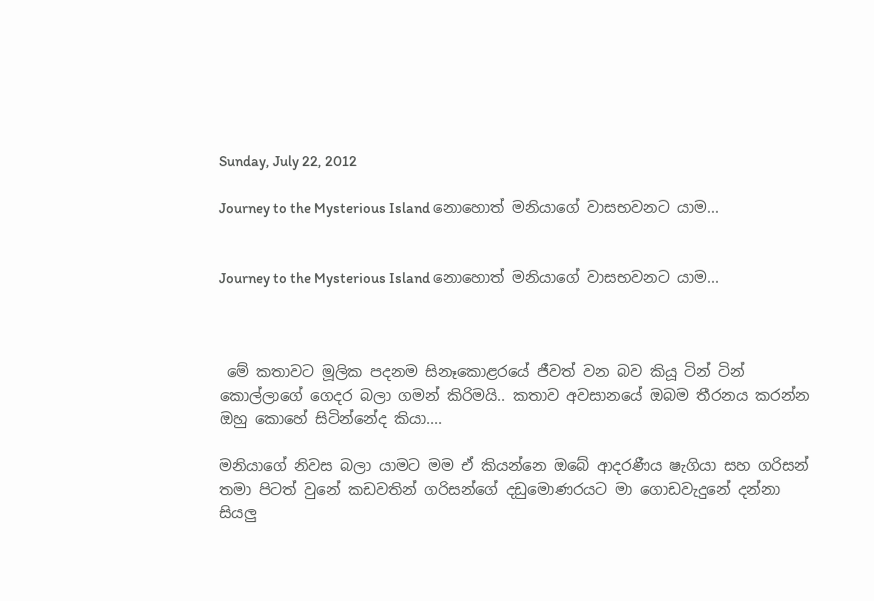Sunday, July 22, 2012

Journey to the Mysterious Island නොහොත් මනියාගේ වාසභවනට යාම...


Journey to the Mysterious Island නොහොත් මනියාගේ වාසභවනට යාම...



 මේ කතාවට මූලික පදනම සිනෑකොළරයේ ජීවත් වන බව කියූ ටින් ටින් කොල්ලාගේ ගෙදර බලා ගමන් කිරිමයි.. කතාව අවසානයේ ඔබම තීරනය කරන්න ඔහු කොහේ සිටින්නේද කියා....

මනියාගේ නිවස බලා යාමට මම ඒ කියන්නෙ ඔබේ ආදරණීය ෂැගියා සහ ගරිසන් තමා පිටත් වුනේ කඩවතින් ගරිසන්ගේ දඩුමොණරයට මා ගොඩවැදුනේ දන්නා සියලු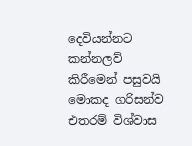දෙවියන්නට කන්නලව් කිරීමෙන් පසුවයි මොකද ගරිසන්ව එතරම් විශ්වාස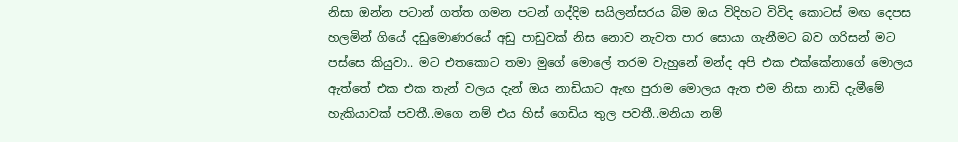නිසා ඔන්න පටාන් ගත්ත ගමන පටන් ගද්දිම සයිලන්සරය බිම ඔය විදිහට විවිද කොටස් මඟ දෙපස හලමින් ගියේ දඩුමොණරයේ අඩු පාඩුවක් නිස නොව නැවත පාර සොයා ගැනීමට බව ගරිසන් මට පස්සෙ කියුවා.. මට එතකොට තමා මුගේ මොලේ තරම වැහුනේ මන්ද අපි එක එක්කේනාගේ මොලය ඇත්තේ එක එක තැන් වලය දැන් ඔය නාඩියාට ඇඟ පුරාම මොලය ඇත එම නිසා නාඩි දැමීමේ හැකියාවක් පවතී..මගෙ නම් එය හිස් ගෙඩිය තුල පවතී..මනියා නම්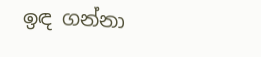ඉඳ ගන්නා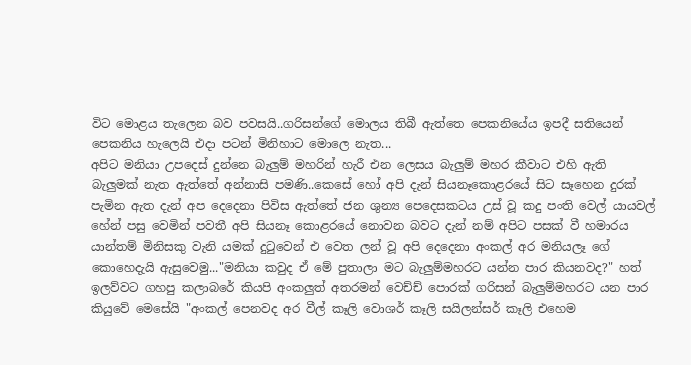විට මොළය තැලෙන බව පවසයි..ගරිසන්ගේ මොලය තිබී ඇත්තෙ පෙකනියේය ඉපදී සතියෙන් පෙකනිය හැලෙයි එදා පටන් මිනිහාට මොලෙ නැත...
අපිට මනියා උපදෙස් දුන්නෙ බැලුම් මහරින් හැරී එන ලෙසය බැලුම් මහර කීවාට එහි ඇති බැලුමක් නැත ඇත්තේ අන්නාසි පමණි..කෙසේ හෝ අපි දැන් සියනෑකොළරයේ සිට සෑහෙන දුරක් පැමින ඇත දැන් අප දෙදෙනා පිවිස ඇත්තේ ජන ශුන්‍ය පෙදෙසකටය උස් වූ කදු පංති වෙල් යායවල් හේන් පසු වෙමින් පවතී අපි සියනෑ කොළරයේ නොවන බවට දැන් නම් අපිට පසක් වී හමාරය යාන්තම් මිනිසකු වැනි යමක් දුටුවෙන් එ වෙත ලන් වූ අපි දෙදෙනා අංකල් අර මනියලෑ ගේ කොහෙදැයි ඇසුවෙමු..."මනියා කවුද ඒ මේ පුතාලා මට බැලුම්මහරට යන්න පාර කියනවද?" හත් ඉලව්වට ගහපු කලාබරේ කියපි අංකලුත් අතරමන් වෙච්ච් පොරක් ගරිසන් බැලුම්මහරට යන පාර කියුවේ මෙසේයි "අංකල් පෙනවද අර වීල් කෑලි වොශර් කෑලි සයිලන්සර් කෑලි එහෙම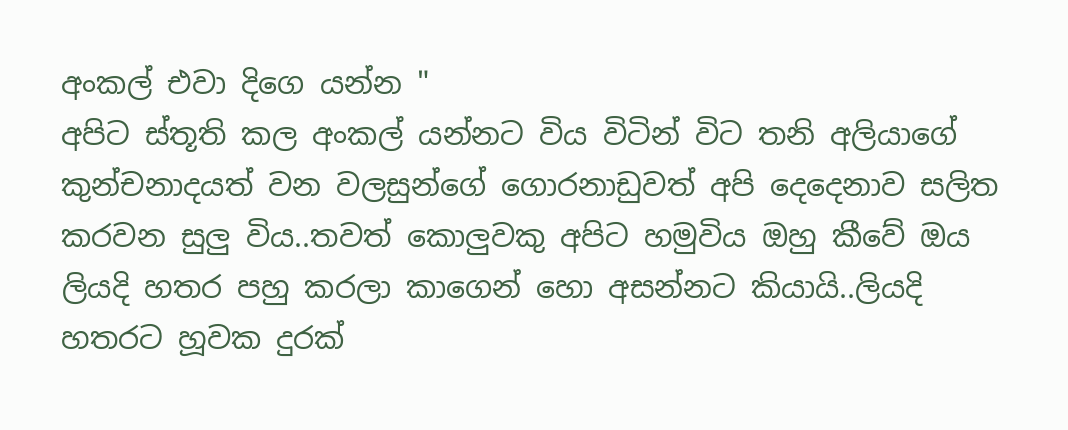අංකල් එවා දිගෙ යන්න "
අපිට ස්තූති කල අංකල් යන්නට විය විටින් විට තනි අලියාගේ කුන්චනාදයත් වන වලසුන්ගේ ගොරනාඩුවත් අපි දෙදෙනාව සලිත කරවන සුලු විය..තවත් කොලුවකු අපිට හමුවිය ඔහු කීවේ ඔය ලියදි හතර පහු කරලා කාගෙන් හො අසන්නට කියායි..ලියදි හතරට හූවක දුරක්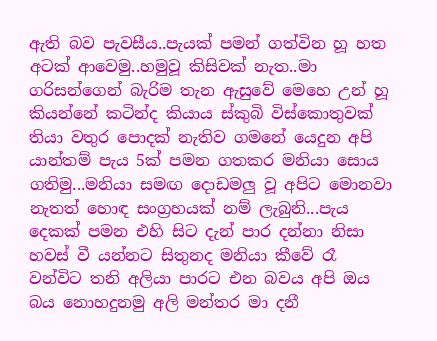ඇති බව පැවසීය..පැයක් පමන් ගත්වින හූ හත අටක් ආවෙමු..හමුවූ කිසිවක් නැත..මා ගරිසන්ගෙන් බැරිම තැන ඇසුවේ මෙහෙ උන් හූ කියන්නේ කටින්ද කියාය ස්කුබි විස්කොතුවක් තියා වතුර පොදක් නැතිව ගමනේ යෙදුන අපි යාන්තම් පැය 5ක් පමන ගතකර මනියා සොය ගතිමු...මනියා සමඟ දොඩමලු වූ අපිට මොනවා නැතත් හොඳ සංග්‍රහයක් නම් ලැබුනි...පැය දෙකක් පමන එහි සිට දැන් පාර දන්නා නිසා හවස් වී යන්නට සිතුනද මනියා කීවේ රෑ වන්විට තනි අලියා පාරට එන බවය අපි ඔය බය නොහදුනමු අලි මන්තර මා දනී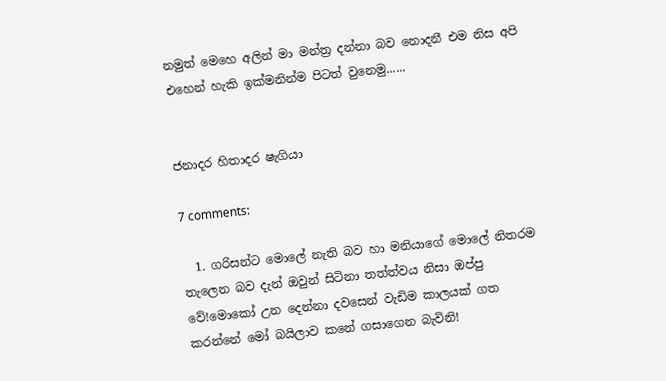නමුත් මෙහෙ අලින් මා මන්ත්‍ර දන්නා බව නොදනී එම නිස අපි එහෙන් හැකි ඉක්මනින්ම පිටත් වුනෙමු......


ජනාදර හිතාදර ෂැගියා

7 comments:

  1. ගරිසන්ට මොලේ නැති බව හා මනියාගේ මොලේ නිතරම තැලෙන බව දැන් ඔවුන් සිටිනා තත්ත්වය නිසා ඔප්පු වේ!මොකෝ උන දෙන්නා දවසෙන් වැඩිම කාලයක් ගත කරන්නේ මෝ බයිලාව කනේ ගසාගෙන බැවිනි!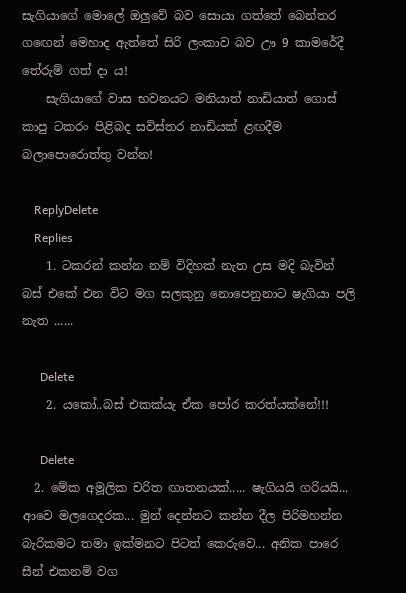සැගියාගේ මොලේ ඔලුවේ බව සොයා ගත්තේ බෙන්තර ගඟෙන් මෙහාද ඇත්තේ සිරි ලංකාව බව ඌ 9 කාමරේදී තේරුම් ගත් දා ය!
    සැගියාගේ වාස භවනයට මනියාත් නාඩියාත් ගොස් කාපු ටකරං පිළිබද සවිස්තර නාඩියක් ළඟදීම බලාපොරොත්තු වන්න!

    ReplyDelete
    Replies
    1. ටකරන් කන්න නම් විදිහක් නැත උස මදි බැවින් බස් එකේ එන විට මග සලකුනු නොපෙනුනාට ෂැගියා පලි නැත ......

      Delete
    2. යකෝ..බස් එකක්යැ ඒක පෝර කරත්යක්නේ!!!

      Delete
  2. මේක අමූලික චරිත ඟාතනයක්..... ෂැගියයි ගරියයි... ආවෙ මලගෙදරක... මුන් දෙන්නට කන්න දීල පිරිමහන්න බැරිකමට තමා ඉක්මනට පිටත් කෙරුවෙ... අනික පාරෙ සීන් එකනම් වග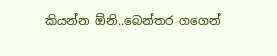කියන්න ඕනි..බෙන්තර ගගෙන්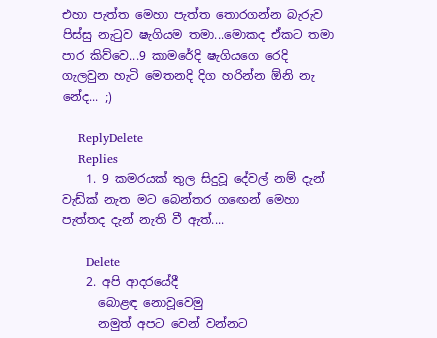එහා පැත්ත මෙහා පැත්ත තොරගන්න බැරුව පිස්සු නැටුව ෂැගියම තමා...මොකද ඒකට තමා පාර කිව්වෙ...9 කාමරේදි ෂැගියගෙ රෙදි ගැලවුන හැටි මෙතනදි දිග හරින්න ඕනි නැ නේද... ;)

    ReplyDelete
    Replies
    1. 9 කමරයක් තුල සිදුවූ දේවල් නම් දැන් වැඩ්ක් නැත මට බෙන්තර ගඟෙන් මෙහා පැත්තද දැන් නැති වී ඇත්....

      Delete
    2. අපි ආදරයේදී
      බොළඳ නොවූවෙමු
      නමුත් අපට වෙන් වන්නට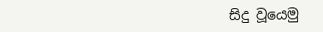සිදු වූයෙමු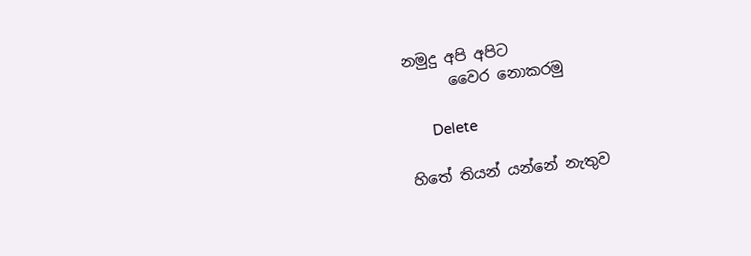නමුදු අපි අපිට
      වෛර නොකරමු

      Delete

හිතේ තියන් යන්නේ නැතුව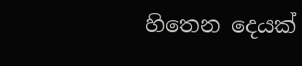හිතෙන දෙයක්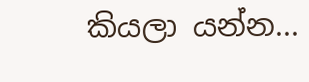කියලා යන්න...